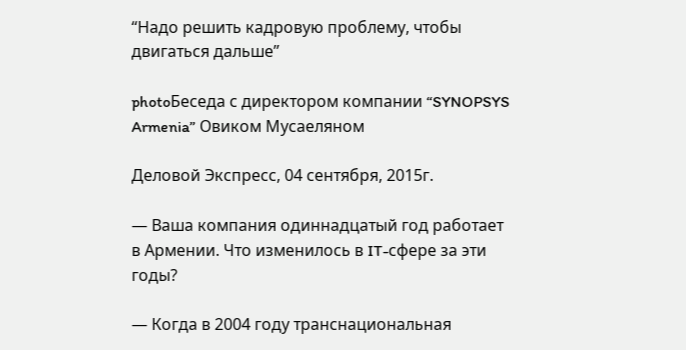“Надо решить кадровую проблему, чтобы двигаться дальше”

photoБеседа с директором компании “SYNOPSYS Armenia” Овиком Мусаеляном

Деловой Экспресс, 04 сентября, 2015г.

— Ваша компания одиннадцатый год работает в Армении. Что изменилось в IT-сфере за эти годы?

— Когда в 2004 году транснациональная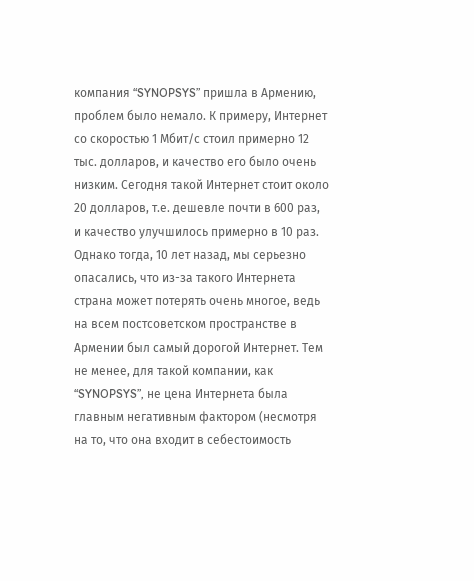компания “SYNOPSYS” пришла в Армению, проблем было немало. К примеру, Интернет со скоростью 1 Мбит/с стоил примерно 12 тыс. долларов, и качество его было очень низким. Сегодня такой Интернет стоит около 20 долларов, т.е. дешевле почти в 600 раз, и качество улучшилось примерно в 10 раз. Однако тогда, 10 лет назад, мы серьезно опасались, что из-за такого Интернета страна может потерять очень многое, ведь на всем постсоветском пространстве в Армении был самый дорогой Интернет. Тем не менее, для такой компании, как “SYNOPSYS”, не цена Интернета была главным негативным фактором (несмотря на то, что она входит в себестоимость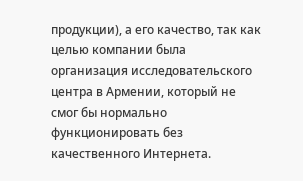продукции), а его качество, так как целью компании была организация исследовательского центра в Армении, который не смог бы нормально функционировать без качественного Интернета.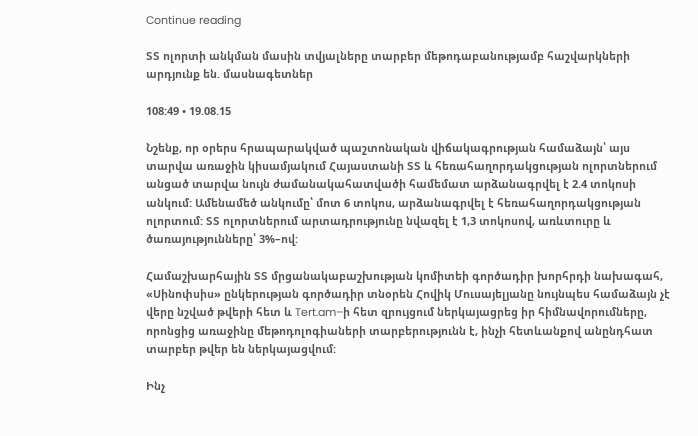Continue reading

ՏՏ ոլորտի անկման մասին տվյալները տարբեր մեթոդաբանությամբ հաշվարկների արդյունք են. մասնագետներ

108:49 • 19.08.15

Նշենք, որ օրերս հրապարակված պաշտոնական վիճակագրության համաձայն՝ այս տարվա առաջին կիսամյակում Հայաստանի ՏՏ և հեռահաղորդակցության ոլորտներում անցած տարվա նույն ժամանակահատվածի համեմատ արձանագրվել է 2.4 տոկոսի անկում: Ամենամեծ անկումը՝ մոտ 6 տոկոս, արձանագրվել է հեռահաղորդակցության ոլորտում: ՏՏ ոլորտներում արտադրությունը նվազել է 1,3 տոկոսով, առևտուրը և ծառայությունները՝ 3%–ով:

Համաշխարհային ՏՏ մրցանակաբաշխության կոմիտեի գործադիր խորհրդի նախագահ, «Սինոփսիս» ընկերության գործադիր տնօրեն Հովիկ Մուսայելյանը նույնպես համաձայն չէ վերը նշված թվերի հետ և Tert.am–ի հետ զրույցում ներկայացրեց իր հիմնավորումները, որոնցից առաջինը մեթոդոլոգիաների տարբերությունն է, ինչի հետևանքով անընդհատ տարբեր թվեր են ներկայացվում:

Ինչ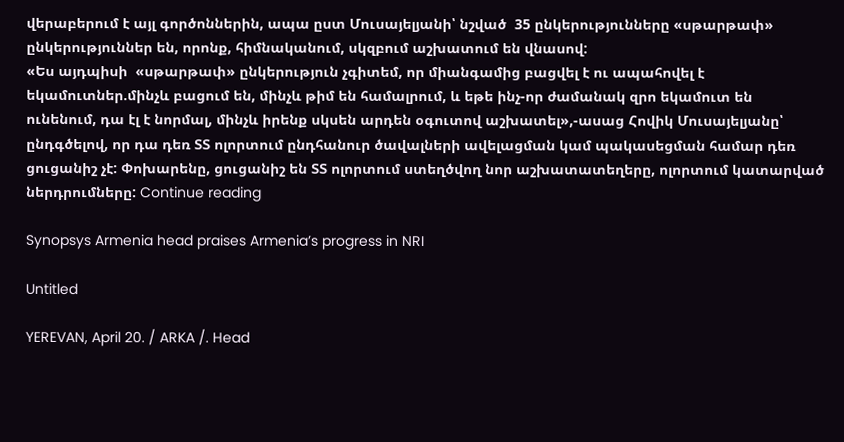վերաբերում է այլ գործոններին, ապա ըստ Մուսայելյանի՝ նշված  35 ընկերությունները «սթարթափ» ընկերություններ են, որոնք, հիմնականում, սկզբում աշխատում են վնասով:
«Ես այդպիսի  «սթարթափ» ընկերություն չգիտեմ, որ միանգամից բացվել է ու ապահովել է եկամուտներ.մինչև բացում են, մինչև թիմ են համալրում, և եթե ինչ-որ ժամանակ զրո եկամուտ են ունենում, դա էլ է նորմալ, մինչև իրենք սկսեն արդեն օգուտով աշխատել»,-ասաց Հովիկ Մուսայելյանը՝ ընդգծելով, որ դա դեռ ՏՏ ոլորտում ընդհանուր ծավալների ավելացման կամ պակասեցման համար դեռ ցուցանիշ չէ: Փոխարենը, ցուցանիշ են ՏՏ ոլորտում ստեղծվող նոր աշխատատեղերը, ոլորտում կատարված ներդրումները: Continue reading

Synopsys Armenia head praises Armenia’s progress in NRI

Untitled

YEREVAN, April 20. / ARKA /. Head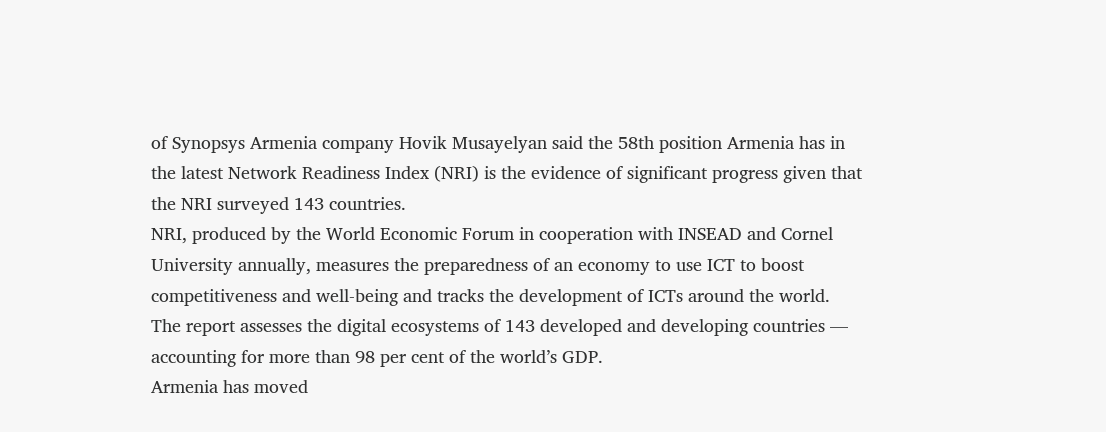of Synopsys Armenia company Hovik Musayelyan said the 58th position Armenia has in the latest Network Readiness Index (NRI) is the evidence of significant progress given that the NRI surveyed 143 countries.
NRI, produced by the World Economic Forum in cooperation with INSEAD and Cornel University annually, measures the preparedness of an economy to use ICT to boost competitiveness and well-being and tracks the development of ICTs around the world.
The report assesses the digital ecosystems of 143 developed and developing countries — accounting for more than 98 per cent of the world’s GDP.
Armenia has moved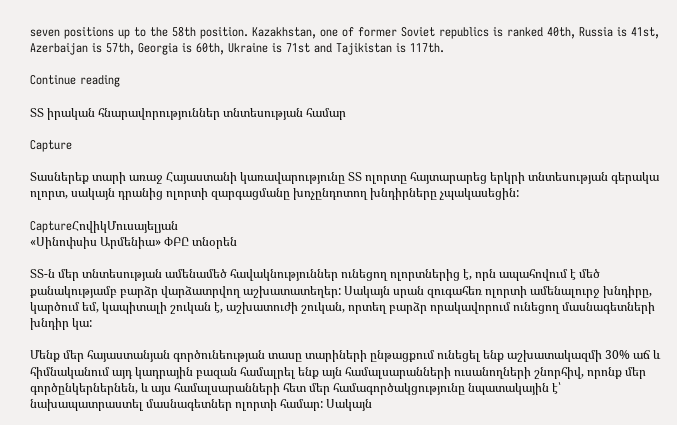seven positions up to the 58th position. Kazakhstan, one of former Soviet republics is ranked 40th, Russia is 41st, Azerbaijan is 57th, Georgia is 60th, Ukraine is 71st and Tajikistan is 117th.

Continue reading

ՏՏ իրական հնարավորություններ տնտեսության համար

Capture

Տասներեք տարի առաջ Հայաստանի կառավարությունը ՏՏ ոլորտը հայտարարեց երկրի տնտեսության գերակա ոլորտ, սակայն դրանից ոլորտի զարգացմանը խոչընդոտող խնդիրները չպակասեցին:

CaptureՀովիկՄուսայելյան
«Սինոփսիս Արմենիա» ՓԲԸ տնօրեն

ՏՏ-ն մեր տնտեսության ամենամեծ հավակնություններ ունեցող ոլորտներից է, որն ապահովում է մեծ քանակությամբ բարձր վարձատրվող աշխատատեղեր: Սակայն սրան զուգահեռ ոլորտի ամենալուրջ խնդիրը, կարծում եմ, կապիտալի շուկան է, աշխատուժի շուկան, որտեղ բարձր որակավորում ունեցող մասնագետների խնդիր կա:

Մենք մեր հայաստանյան գործունեության տասը տարիների ընթացքում ունեցել ենք աշխատակազմի 30% աճ և հիմնականում այդ կադրային բազան համալրել ենք այն համալսարանների ուսանողների շնորհիվ, որոնք մեր գործընկերներնեն, և այս համալսարանների հետ մեր համագործակցությունը նպատակային է՝ նախապատրաստել մասնագետներ ոլորտի համար: Սակայն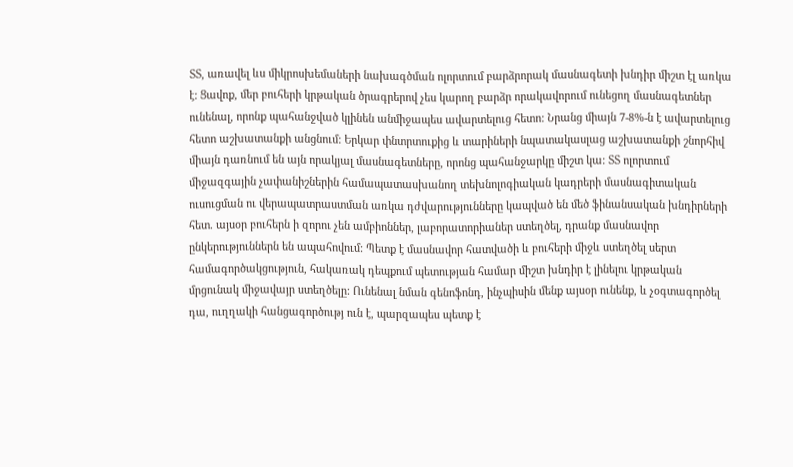ՏՏ, առավել ևս միկրոսխեմաների նախագծման ոլորտում բարձրորակ մասնագետի խնդիր միշտ էլ առկա է: Ցավոք, մեր բուհերի կրթական ծրագրերով չես կարող բարձր որակավորում ունեցող մասնագետներ ունենալ, որոնք պահանջված կլինեն անմիջապես ավարտելուց հետո: Նրանց միայն 7-8%-ն է ավարտելուց հետո աշխատանքի անցնում: Երկար փնտրտուքից և տարիների նպատակասլաց աշխատանքի շնորհիվ միայն դառնում են այն որակյալ մասնագետները, որոնց պահանջարկը միշտ կա: ՏՏ ոլորտում միջազգային չափանիշներին համապատասխանող տեխնոլոգիական կադրերի մասնագիտական ուսուցման ու վերապատրաստման առկա դժվարությունները կապված են մեծ ֆինանսական խնդիրների հետ. այսօր բուհերն ի զորու չեն ամբիոններ, լաբորատորիաներ ստեղծել, դրանք մասնավոր ընկերություններն են ապահովում: Պետք է մասնավոր հատվածի և բուհերի միջև ստեղծել սերտ համագործակցություն, հակառակ դեպքում պետության համար միշտ խնդիր է լինելու կրթական մրցունակ միջավայր ստեղծելը: Ունենալ նման գենոֆոնդ, ինչպիսին մենք այսօր ունենք, և չօգտագործել դա, ուղղակի հանցագործությ ուն է, պարզապես պետք է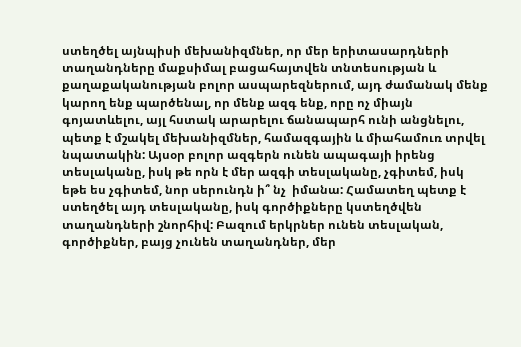ստեղծել այնպիսի մեխանիզմներ, որ մեր երիտասարդների տաղանդները մաքսիմալ բացահայտվեն տնտեսության և քաղաքականության բոլոր ասպարեզներում, այդ ժամանակ մենք կարող ենք պարծենալ, որ մենք ազգ ենք, որը ոչ միայն գոյատևելու, այլ հստակ արարելու ճանապարհ ունի անցնելու, պետք է մշակել մեխանիզմներ, համազգային և միահամուռ տրվել նպատակին: Այսօր բոլոր ազգերն ունեն ապագայի իրենց տեսլականը, իսկ թե որն է մեր ազգի տեսլականը, չգիտեմ, իսկ եթե ես չգիտեմ, նոր սերունդն ի՞ նչ  իմանա: Համատեղ պետք է ստեղծել այդ տեսլականը, իսկ գործիքները կստեղծվեն տաղանդների շնորհիվ: Բազում երկրներ ունեն տեսլական, գործիքներ, բայց չունեն տաղանդներ, մեր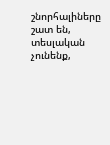շնորհալիները շատ են, տեսլական չունենք,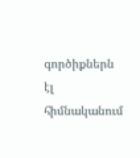գործիքներն էլ հիմնականում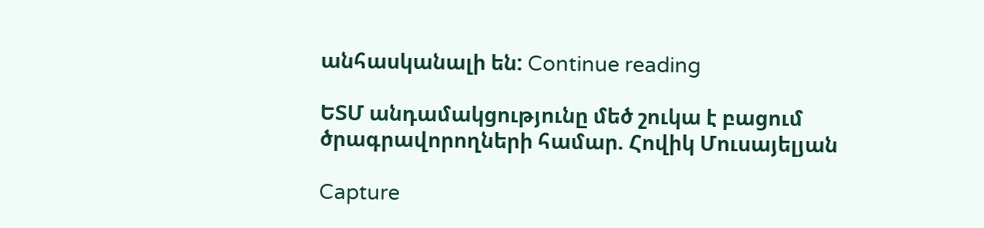անհասկանալի են: Continue reading

ԵՏՄ անդամակցությունը մեծ շուկա է բացում ծրագրավորողների համար. Հովիկ Մուսայելյան

Capture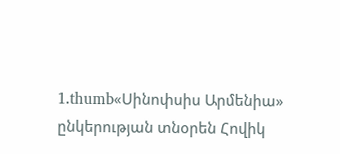1.thumb«Սինոփսիս Արմենիա» ընկերության տնօրեն Հովիկ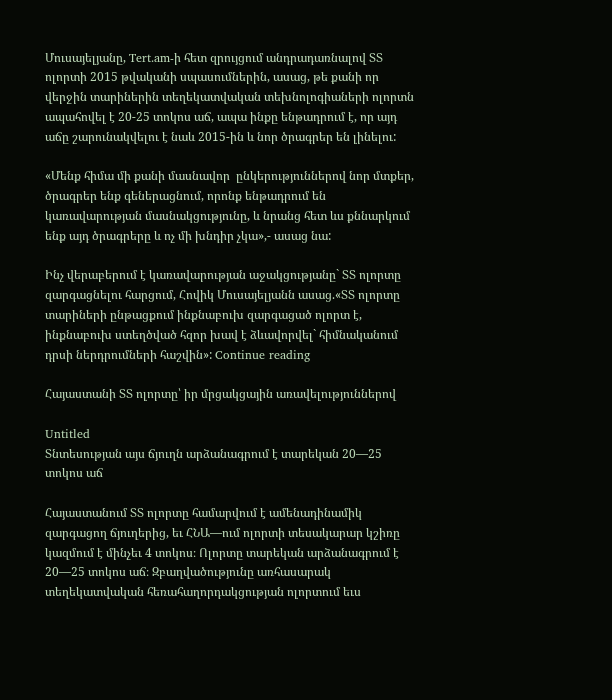Մուսայելյանը, Tert.am-ի հետ զրույցում անդրադառնալով ՏՏ ոլորտի 2015 թվականի սպասումներին, ասաց, թե քանի որ վերջին տարիներին տեղեկատվական տեխնոլոգիաների ոլորտն ապահովել է 20-25 տոկոս աճ, ապա ինքը ենթադրում է, որ այդ աճը շարունակվելու է նաև 2015-ին և նոր ծրագրեր են լինելու:

«Մենք հիմա մի քանի մասնավոր  ընկերություններով նոր մտքեր, ծրագրեր ենք գեներացնում, որոնք ենթադրում են կառավարության մասնակցությունը, և նրանց հետ ևս քննարկում ենք այդ ծրագրերը և ոչ մի խնդիր չկա»,- ասաց նա:

Ինչ վերաբերում է կառավարության աջակցությանը` ՏՏ ոլորտը զարգացնելու հարցում, Հովիկ Մուսայելյանն ասաց.«ՏՏ ոլորտը տարիների ընթացքում ինքնաբուխ զարգացած ոլորտ է, ինքնաբուխ ստեղծված հզոր խավ է ձևավորվել` հիմնականում դրսի ներդրումների հաշվին»: Continue reading

Հայաստանի ՏՏ ոլորտը՝ իր մրցակցային առավելություններով

Untitled
Տնտեսության այս ճյուղն արձանագրում է տարեկան 20—25 տոկոս աճ

Հայաստանում ՏՏ ոլորտը համարվում է ամենադինամիկ զարգացող ճյուղերից, եւ ՀՆԱ—ում ոլորտի տեսակարար կշիռը կազմում է մինչեւ 4 տոկոս։ Ոլորտը տարեկան արձանագրում է 20—25 տոկոս աճ։ Զբաղվածությունը առհասարակ տեղեկատվական հեռահաղորդակցության ոլորտում եւս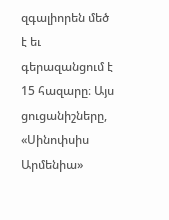զգալիորեն մեծ է եւ գերազանցում է 15 հազարը։ Այս ցուցանիշները, «Սինոփսիս Արմենիա»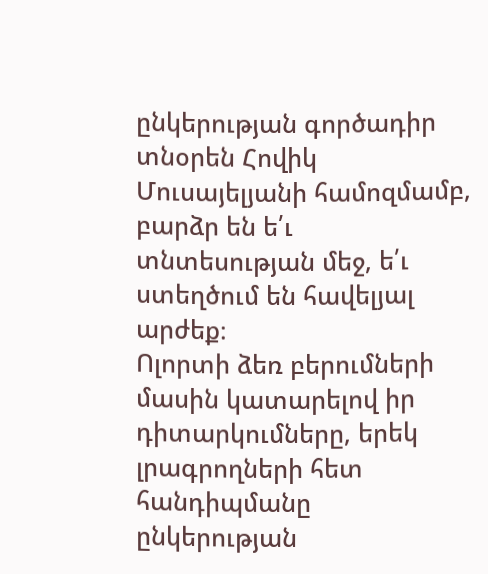ընկերության գործադիր տնօրեն Հովիկ Մուսայելյանի համոզմամբ, բարձր են ե՛ւ տնտեսության մեջ, ե՛ւ ստեղծում են հավելյալ արժեք։
Ոլորտի ձեռ բերումների մասին կատարելով իր դիտարկումները, երեկ լրագրողների հետ հանդիպմանը ընկերության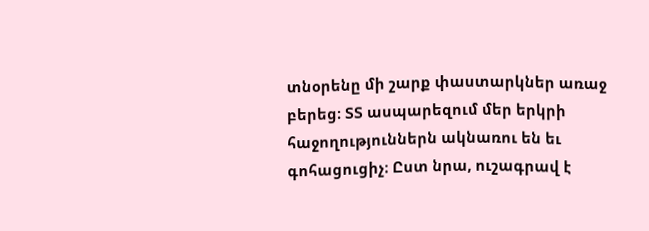տնօրենը մի շարք փաստարկներ առաջ բերեց։ ՏՏ ասպարեզում մեր երկրի հաջողություններն ակնառու են եւ գոհացուցիչ։ Ըստ նրա, ուշագրավ է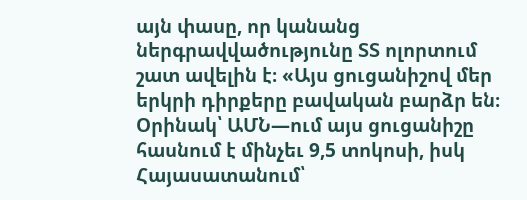այն փասը, որ կանանց ներգրավվածությունը ՏՏ ոլորտում շատ ավելին է։ «Այս ցուցանիշով մեր երկրի դիրքերը բավական բարձր են։ Օրինակ՝ ԱՄՆ—ում այս ցուցանիշը հասնում է մինչեւ 9,5 տոկոսի, իսկ Հայասատանում՝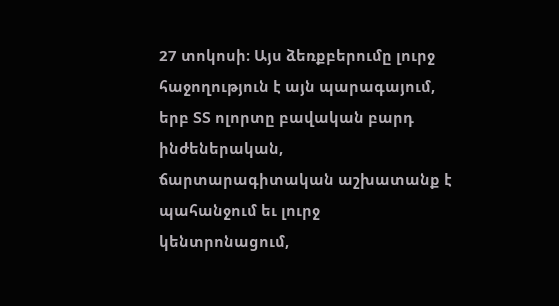27 տոկոսի։ Այս ձեռքբերումը լուրջ հաջողություն է այն պարագայում, երբ ՏՏ ոլորտը բավական բարդ ինժեներական, ճարտարագիտական աշխատանք է պահանջում եւ լուրջ կենտրոնացում,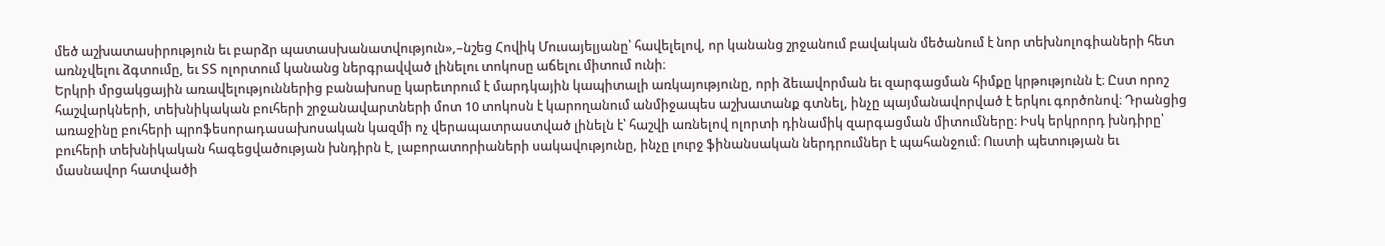մեծ աշխատասիրություն եւ բարձր պատասխանատվություն»,–նշեց Հովիկ Մուսայելյանը՝ հավելելով, որ կանանց շրջանում բավական մեծանում է նոր տեխնոլոգիաների հետ առնչվելու ձգտումը, եւ ՏՏ ոլորտում կանանց ներգրավված լինելու տոկոսը աճելու միտում ունի։
Երկրի մրցակցային առավելություններից բանախոսը կարեւորում է մարդկային կապիտալի առկայությունը, որի ձեւավորման եւ զարգացման հիմքը կրթությունն է։ Ըստ որոշ հաշվարկների, տեխնիկական բուհերի շրջանավարտների մոտ 10 տոկոսն է կարողանում անմիջապես աշխատանք գտնել, ինչը պայմանավորված է երկու գործոնով։ Դրանցից առաջինը բուհերի պրոֆեսորադասախոսական կազմի ոչ վերապատրաստված լինելն է՝ հաշվի առնելով ոլորտի դինամիկ զարգացման միտումները։ Իսկ երկրորդ խնդիրը՝ բուհերի տեխնիկական հագեցվածության խնդիրն է, լաբորատորիաների սակավությունը, ինչը լուրջ ֆինանսական ներդրումներ է պահանջում։ Ուստի պետության եւ մասնավոր հատվածի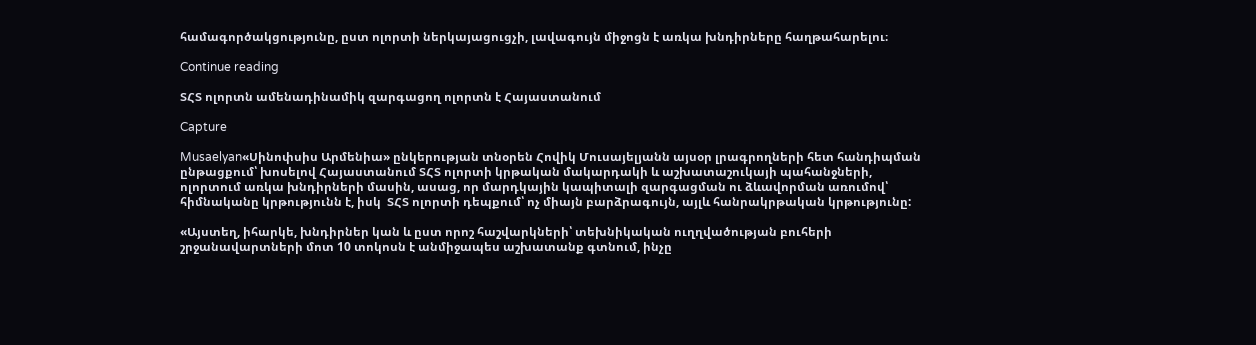համագործակցությունը, ըստ ոլորտի ներկայացուցչի, լավագույն միջոցն է առկա խնդիրները հաղթահարելու։

Continue reading

ՏՀՏ ոլորտն ամենադինամիկ զարգացող ոլորտն է Հայաստանում

Capture

Musaelyan«Սինոփսիս Արմենիա» ընկերության տնօրեն Հովիկ Մուսայելյանն այսօր լրագրողների հետ հանդիպման ընթացքում՝ խոսելով Հայաստանում ՏՀՏ ոլորտի կրթական մակարդակի և աշխատաշուկայի պահանջների, ոլորտում առկա խնդիրների մասին, ասաց, որ մարդկային կապիտալի զարգացման ու ձևավորման առումով՝ հիմնականը կրթությունն է, իսկ  ՏՀՏ ոլորտի դեպքում՝ ոչ միայն բարձրագույն, այլև հանրակրթական կրթությունը:

«Այստեղ, իհարկե, խնդիրներ կան և ըստ որոշ հաշվարկների՝ տեխնիկական ուղղվածության բուհերի շրջանավարտների մոտ 10 տոկոսն է անմիջապես աշխատանք գտնում, ինչը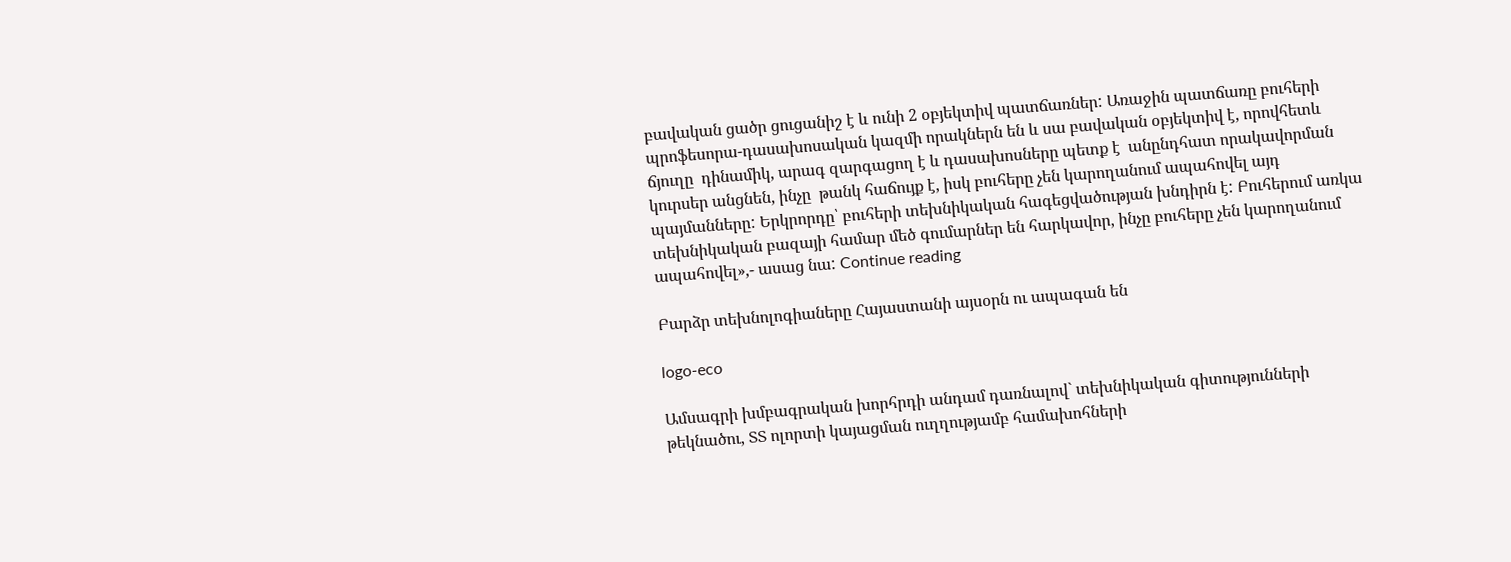բավական ցածր ցուցանիշ է և ունի 2 օբյեկտիվ պատճառներ: Առաջին պատճառը բուհերի պրոֆեսորա-դասախոսական կազմի որակներն են և սա բավական օբյեկտիվ է, որովհետև ճյուղը  դինամիկ, արագ զարգացող է և դասախոսները պետք է  անընդհատ որակավորման կուրսեր անցնեն, ինչը  թանկ հաճույք է, իսկ բուհերը չեն կարողանում ապահովել այդ պայմանները: Երկրորդը՝ բուհերի տեխնիկական հագեցվածության խնդիրն է: Բուհերում առկա տեխնիկական բազայի համար մեծ գումարներ են հարկավոր, ինչը բուհերը չեն կարողանում ապահովել»,- ասաց նա: Continue reading

Բարձր տեխնոլոգիաները Հայաստանի այսօրն ու ապագան են

logo-eco

Ամսագրի խմբագրական խորհրդի անդամ դառնալով` տեխնիկական գիտությունների թեկնածու, ՏՏ ոլորտի կայացման ուղղությամբ համախոհների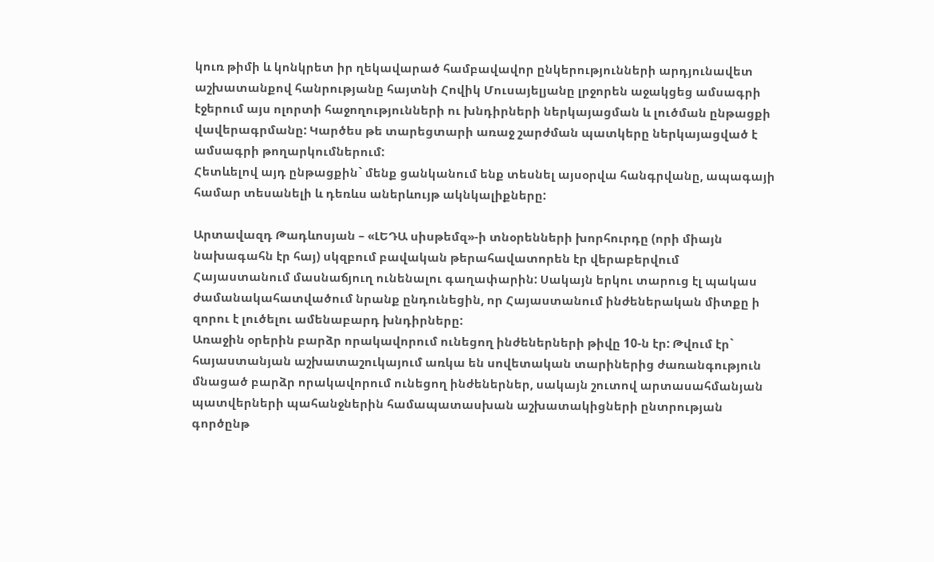կուռ թիմի և կոնկրետ իր ղեկավարած համբավավոր ընկերությունների արդյունավետ աշխատանքով հանրությանը հայտնի Հովիկ Մուսայելյանը լրջորեն աջակցեց ամսագրի էջերում այս ոլորտի հաջողությունների ու խնդիրների ներկայացման և լուծման ընթացքի վավերագրմանը: Կարծես թե տարեցտարի առաջ շարժման պատկերը ներկայացված է ամսագրի թողարկումներում:
Հետևելով այդ ընթացքին` մենք ցանկանում ենք տեսնել այսօրվա հանգրվանը, ապագայի համար տեսանելի և դեռևս աներևույթ ակնկալիքները:

Արտավազդ Թադևոսյան – «ԼԵԴԱ սիսթեմզ»-ի տնօրենների խորհուրդը (որի միայն նախագահն էր հայ) սկզբում բավական թերահավատորեն էր վերաբերվում Հայաստանում մասնաճյուղ ունենալու գաղափարին: Սակայն երկու տարուց էլ պակաս ժամանակահատվածում նրանք ընդունեցին, որ Հայաստանում ինժեներական միտքը ի զորու է լուծելու ամենաբարդ խնդիրները:
Առաջին օրերին բարձր որակավորում ունեցող ինժեներների թիվը 10-ն էր: Թվում էր` հայաստանյան աշխատաշուկայում առկա են սովետական տարիներից ժառանգություն մնացած բարձր որակավորում ունեցող ինժեներներ, սակայն շուտով արտասահմանյան պատվերների պահանջներին համապատասխան աշխատակիցների ընտրության գործընթ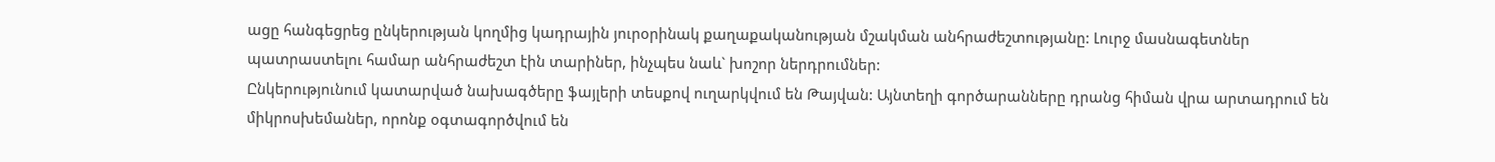ացը հանգեցրեց ընկերության կողմից կադրային յուրօրինակ քաղաքականության մշակման անհրաժեշտությանը: Լուրջ մասնագետներ պատրաստելու համար անհրաժեշտ էին տարիներ, ինչպես նաև` խոշոր ներդրումներ:
Ընկերությունում կատարված նախագծերը ֆայլերի տեսքով ուղարկվում են Թայվան: Այնտեղի գործարանները դրանց հիման վրա արտադրում են միկրոսխեմաներ, որոնք օգտագործվում են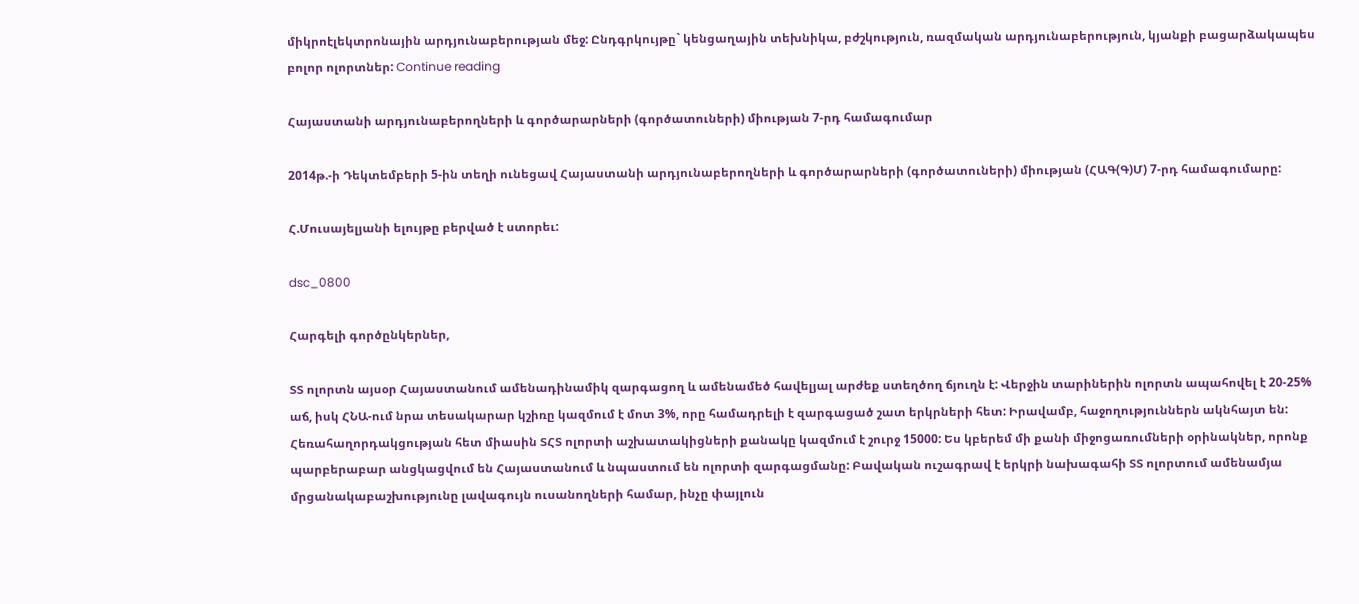միկրոէլեկտրոնային արդյունաբերության մեջ: Ընդգրկույթը` կենցաղային տեխնիկա, բժշկություն, ռազմական արդյունաբերություն, կյանքի բացարձակապես բոլոր ոլորտներ: Continue reading

Հայաստանի արդյունաբերողների և գործարարների (գործատուների) միության 7-րդ համագումար

2014թ.-ի Դեկտեմբերի 5-ին տեղի ունեցավ Հայաստանի արդյունաբերողների և գործարարների (գործատուների) միության (ՀԱԳ(Գ)Մ) 7-րդ համագումարը:

Հ.Մուսայելյանի ելույթը բերված է ստորեւ:

dsc_0800

Հարգելի գործընկերներ,

ՏՏ ոլորտն այսօր Հայաստանում ամենադինամիկ զարգացող և ամենամեծ հավելյալ արժեք ստեղծող ճյուղն է: Վերջին տարիներին ոլորտն ապահովել է 20-25% աճ, իսկ ՀՆԱ-ում նրա տեսակարար կշիռը կազմում է մոտ 3%, որը համադրելի է զարգացած շատ երկրների հետ: Իրավամբ, հաջողություններն ակնհայտ են: Հեռահաղորդակցության հետ միասին ՏՀՏ ոլորտի աշխատակիցների քանակը կազմում է շուրջ 15000: Ես կբերեմ մի քանի միջոցառումների օրինակներ, որոնք պարբերաբար անցկացվում են Հայաստանում և նպաստում են ոլորտի զարգացմանը: Բավական ուշագրավ է երկրի նախագահի ՏՏ ոլորտում ամենամյա մրցանակաբաշխությունը լավագույն ուսանողների համար, ինչը փայլուն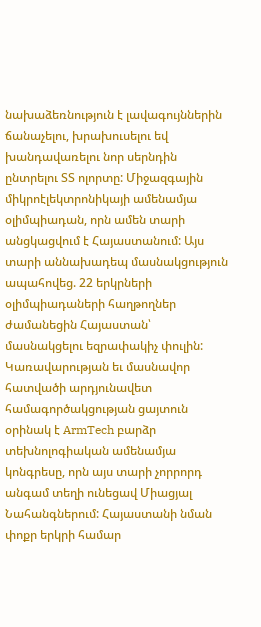նախաձեռնություն է լավագույններին ճանաչելու, խրախուսելու եվ խանդավառելու նոր սերնդին ընտրելու ՏՏ ոլորտը: Միջազգային միկրոէլեկտրոնիկայի ամենամյա օլիմպիադան, որն ամեն տարի անցկացվում է Հայաստանում: Այս տարի աննախադեպ մասնակցություն ապահովեց. 22 երկրների օլիմպիադաների հաղթողներ ժամանեցին Հայաստան՝ մասնակցելու եզրափակիչ փուլին: Կառավարության եւ մասնավոր հատվածի արդյունավետ համագործակցության ցայտուն օրինակ է ArmTech բարձր տեխնոլոգիական ամենամյա կոնգրեսը, որն այս տարի չորրորդ անգամ տեղի ունեցավ Միացյալ Նահանգներում: Հայաստանի նման փոքր երկրի համար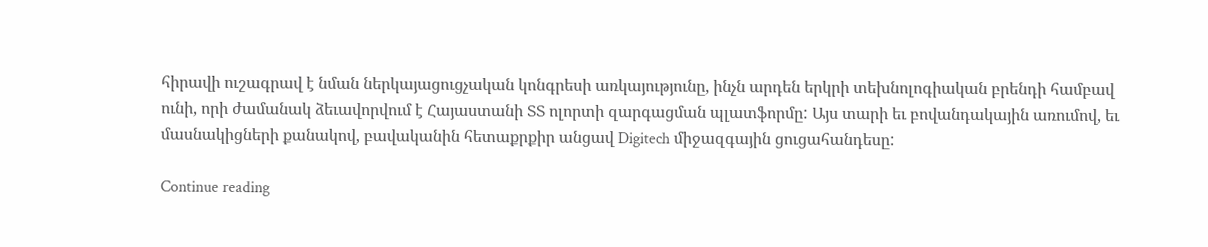հիրավի ուշագրավ է նման ներկայացուցչական կոնգրեսի առկայությունը, ինչն արդեն երկրի տեխնոլոգիական բրենդի համբավ ունի, որի ժամանակ ձեւավորվում է Հայաստանի ՏՏ ոլորտի զարգացման պլատֆորմը: Այս տարի եւ բովանդակային առումով, եւ մասնակիցների քանակով, բավականին հետաքրքիր անցավ Digitech միջազգային ցուցահանդեսը:

Continue reading